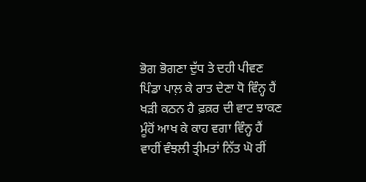ਭੋਗ ਭੋਗਣਾ ਦੁੱਧ ਤੇ ਦਹੀ ਪੀਵਣ
ਪਿੰਡਾ ਪਾਲ਼ ਕੇ ਰਾਤ ਦੇਣਾ ਧੋ ਵਿੰਨ੍ਹ ਹੈਂ
ਖੜੀ ਕਠਨ ਹੈ ਫ਼ਕ਼ਰ ਦੀ ਵਾਟ ਝਾਕਣ
ਮੂੰਹੋਂ ਆਖ ਕੇ ਕਾਹ ਵਗਾ ਵਿੰਨ੍ਹ ਹੈਂ
ਵਾਹੀਂ ਵੰਝਲੀ ਤ੍ਰੀਮਤਾਂ ਨਿੱਤ ਘੋ ਰੀਂ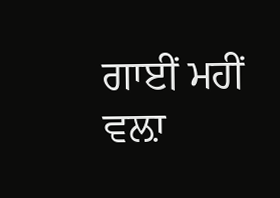ਗਾਈਂ ਮਹੀਂ ਵਲ਼ਾ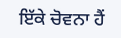ਇੱਕੇ ਚੋਵਨਾ ਹੈਂ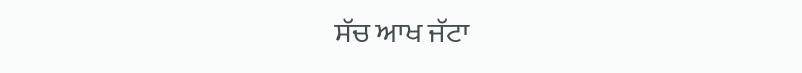ਸੱਚ ਆਖ ਜੱਟਾ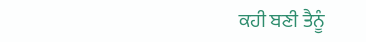ਕਹੀ ਬਣੀ ਤੈਨੂੰ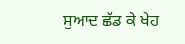ਸੁਆਦ ਛੱਡ ਕੇ ਖੇਹ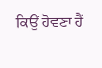ਕਿਉਂ ਹੋਵਣਾ ਹੈਂ